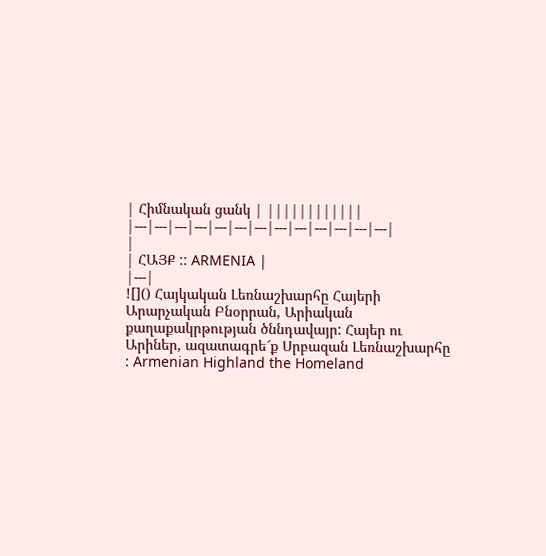| Հիմնական ցանկ | ||||||||||||
|---|---|---|---|---|---|---|---|---|---|---|---|---|
|
| ՀԱՅՔ :: ARMENIA |
|---|
![]() Հայկական Լեռնաշխարհը Հայերի Արարչական Բնօրրան, Արիական քաղաքակրթության ծննդավայր: Հայեր ու Արիներ, ազատագրե՜ք Սրբազան Լեռնաշխարհը : Armenian Highland the Homeland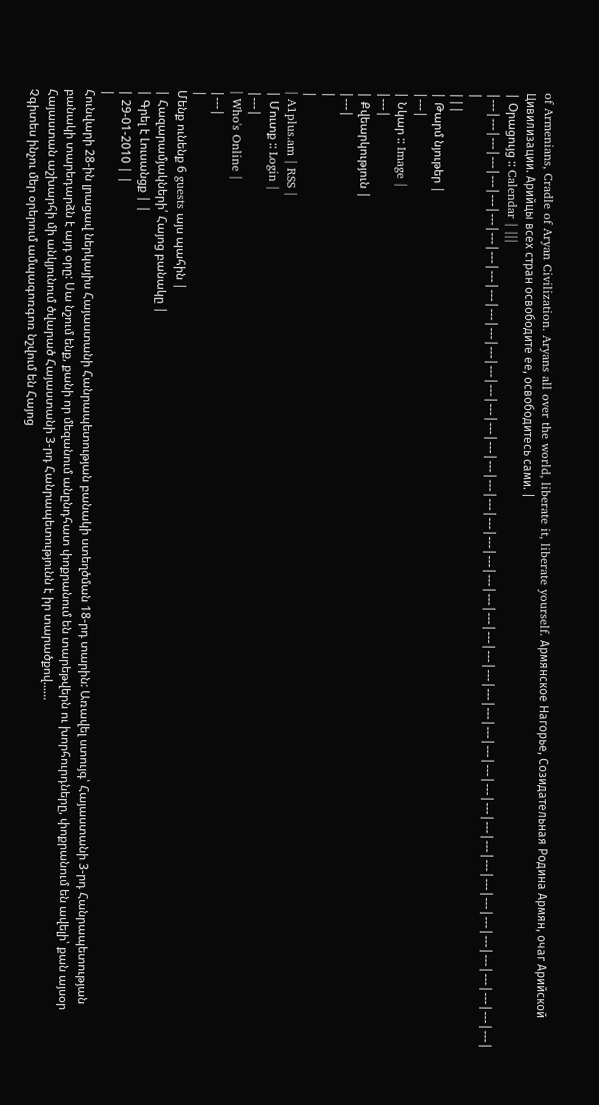of Armenians, Cradle of Aryan Civilization. Aryans all over the world, liberate it, liberate yourself. Армянское Нагорье, Созидательная Родина Армян, очаг Арийской Цивилизации. Арийцы всех стран освободите ее, освободитесь сами. |
| Օրացույց :: Calendar | |||
|---|---|---|---|---|---|---|---|---|---|---|---|---|---|---|---|---|---|---|---|---|---|---|---|---|---|---|---|---|---|---|---|---|---|---|---|---|---|---|---|---|---|---|---|---|---|---|---|---|---|
|
|||
| Թարմ նյութեր |
|---|
| Նկար :: Image |
|---|
| Քվեարկություն |
|---|
|
|
| A1plus.am | RSS |
| Մուտք :: Login |
|---|
| Who's Online |
|---|
|
Մենք ունենք 6 guests այս պահին |
| Հազարամյակների՛ Հայոց բանակը |
| Գրել է Լուսանցք | |
| 29-01-2010 | |
|
Հունվարի 28-ին լրացավ ներկայիս Հայաստանի Հանրապետության բանակի ստեղծման 18-րդ տարին: Առավել ստույգ՝ Հայաստանի 3-րդ Հանրապետության բանակի տարեդարձն է այդ օրը: Սա նշում ենք, քանի որ մեզանում անընդհատ փոքրանում են տարեթվերն ու խորհուրդները, փոքրանում են ավելի՝ քան այսօր Հայաստան աշխարհի մի անկյունում ծվարած Հայաստանի 3-րդ Հանրապետությունն է իր տարածքով...…
Չգիտես ինչու մեր օրերում ամպագոռգոռ նշվում են Հայոց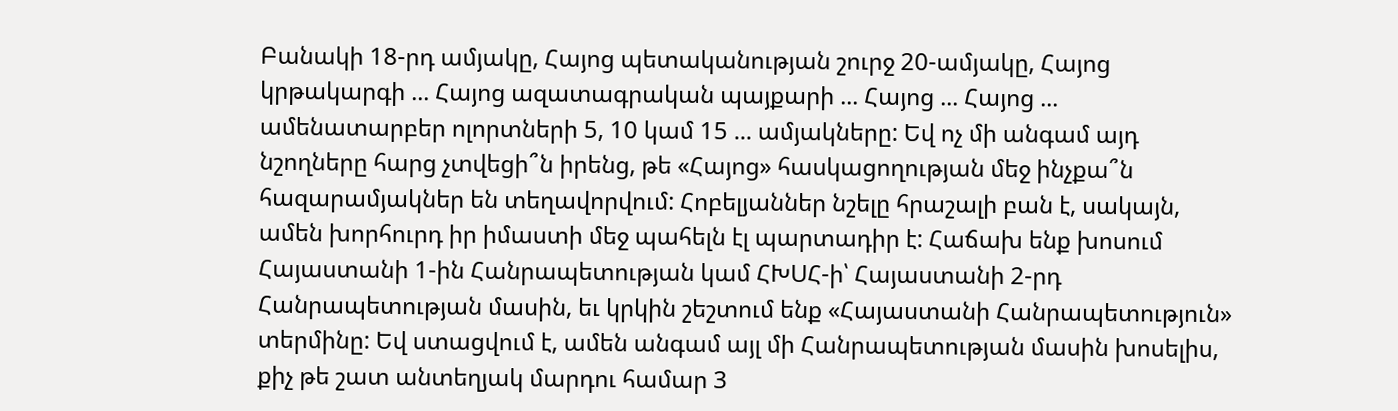Բանակի 18-րդ ամյակը, Հայոց պետականության շուրջ 20-ամյակը, Հայոց կրթակարգի ... Հայոց ազատագրական պայքարի ... Հայոց ... Հայոց ... ամենատարբեր ոլորտների 5, 10 կամ 15 ... ամյակները: Եվ ոչ մի անգամ այդ նշողները հարց չտվեցի՞ն իրենց, թե «Հայոց» հասկացողության մեջ ինչքա՞ն հազարամյակներ են տեղավորվում: Հոբելյաններ նշելը հրաշալի բան է, սակայն, ամեն խորհուրդ իր իմաստի մեջ պահելն էլ պարտադիր է: Հաճախ ենք խոսում Հայաստանի 1-ին Հանրապետության կամ ՀԽՍՀ-ի՝ Հայաստանի 2-րդ Հանրապետության մասին, եւ կրկին շեշտում ենք «Հայաստանի Հանրապետություն» տերմինը: Եվ ստացվում է, ամեն անգամ այլ մի Հանրապետության մասին խոսելիս, քիչ թե շատ անտեղյակ մարդու համար 3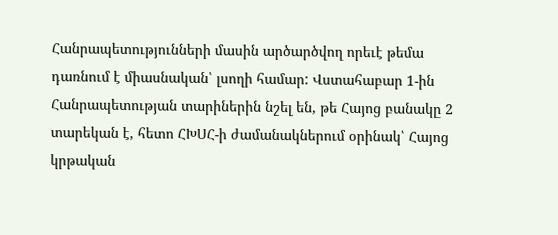Հանրապետությունների մասին արծարծվող որեւէ թեմա դառնում է միասնական՝ լսողի համար: Վստահաբար 1-ին Հանրապետության տարիներին նշել են, թե Հայոց բանակը 2 տարեկան է, հետո ՀԽՍՀ-ի ժամանակներում օրինակ՝ Հայոց կրթական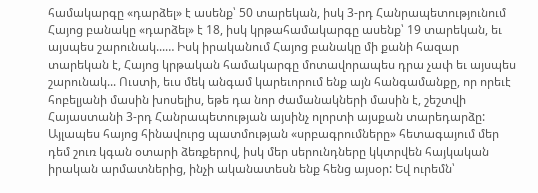համակարգը «դարձել» է ասենք՝ 50 տարեկան, իսկ 3-րդ Հանրապետությունում Հայոց բանակը «դարձել» է 18, իսկ կրթահամակարգը ասենք՝ 19 տարեկան, եւ այսպես շարունակ...… Իսկ իրականում Հայոց բանակը մի քանի հազար տարեկան է, Հայոց կրթական համակարգը մոտավորապես դրա չափ եւ այսպես շարունակ... Ուստի, եւս մեկ անգամ կարեւորում ենք այն հանգամանքը, որ որեւէ հոբելյանի մասին խոսելիս, եթե դա նոր ժամանակների մասին է, շեշտվի Հայաստանի 3-րդ Հանրապետության այսինչ ոլորտի այսքան տարեդարձը: Այլապես հայոց հինավուրց պատմության «սրբագրումները» հետագայում մեր դեմ շուռ կգան օտարի ձեռքերով, իսկ մեր սերունդները կկտրվեն հայկական իրական արմատներից, ինչի ականատեսն ենք հենց այսօր: Եվ ուրեմն՝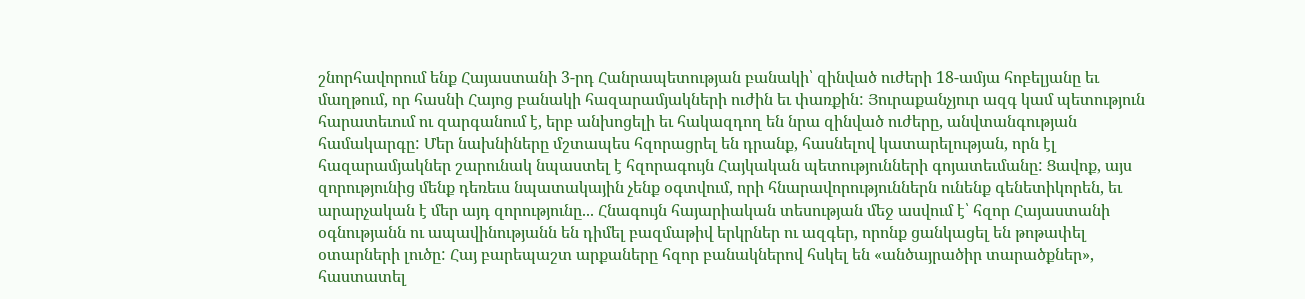շնորհավորում ենք Հայաստանի 3-րդ Հանրապետության բանակի՝ զինված ուժերի 18-ամյա հոբելյանը եւ մաղթում, որ հասնի Հայոց բանակի հազարամյակների ուժին եւ փառքին: Յուրաքանչյուր ազգ կամ պետություն հարատեւում ու զարգանում է, երբ անխոցելի եւ հակազդող են նրա զինված ուժերը, անվտանգության համակարգը: Մեր նախնիները մշտապես հզորացրել են դրանք, հասնելով կատարելության, որն էլ հազարամյակներ շարունակ նպաստել է հզորագույն Հայկական պետությունների գոյատեւմանը: Ցավոք, այս զորությունից մենք դեռեւս նպատակային չենք օգտվում, որի հնարավորություններն ունենք գենետիկորեն, եւ արարչական է մեր այդ զորությունը... Հնագույն հայարիական տեսության մեջ ասվում է՝ հզոր Հայաստանի օգնությանն ու ապավինությանն են դիմել բազմաթիվ երկրներ ու ազգեր, որոնք ցանկացել են թոթափել օտարների լուծը: Հայ բարեպաշտ արքաները հզոր բանակներով հսկել են «անծայրածիր տարածքներ», հաստատել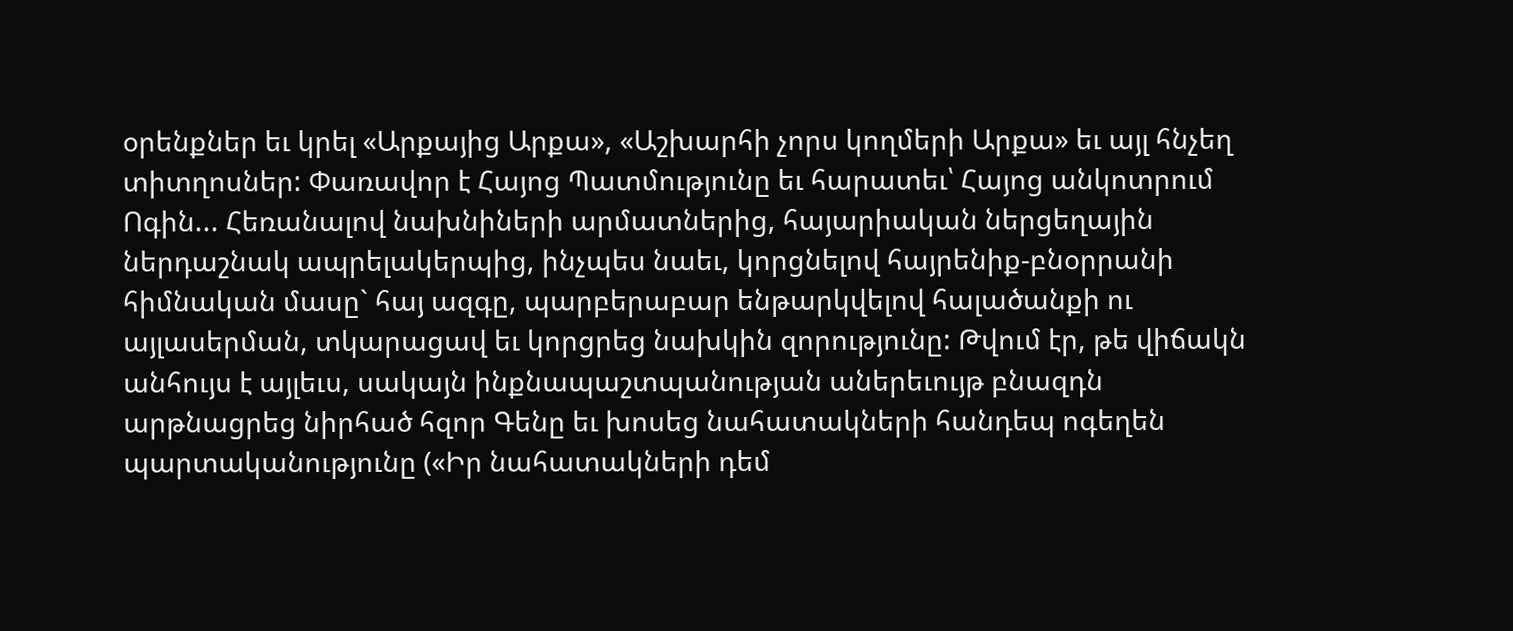օրենքներ եւ կրել «Արքայից Արքա», «Աշխարհի չորս կողմերի Արքա» եւ այլ հնչեղ տիտղոսներ: Փառավոր է Հայոց Պատմությունը եւ հարատեւ՝ Հայոց անկոտրում Ոգին... Հեռանալով նախնիների արմատներից, հայարիական ներցեղային ներդաշնակ ապրելակերպից, ինչպես նաեւ, կորցնելով հայրենիք-բնօրրանի հիմնական մասը` հայ ազգը, պարբերաբար ենթարկվելով հալածանքի ու այլասերման, տկարացավ եւ կորցրեց նախկին զորությունը: Թվում էր, թե վիճակն անհույս է այլեւս, սակայն ինքնապաշտպանության աներեւույթ բնազդն արթնացրեց նիրհած հզոր Գենը եւ խոսեց նահատակների հանդեպ ոգեղեն պարտականությունը («Իր նահատակների դեմ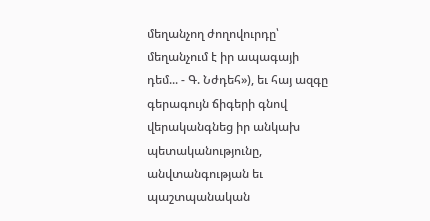մեղանչող ժողովուրդը՝ մեղանչում է իր ապագայի դեմ... - Գ. Նժդեհ»), եւ հայ ազգը գերագույն ճիգերի գնով վերականգնեց իր անկախ պետականությունը, անվտանգության եւ պաշտպանական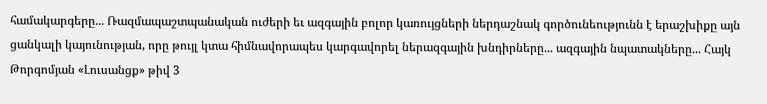համակարգերը... Ռազմապաշտպանական ուժերի եւ ազգային բոլոր կառույցների ներդաշնակ գործունեությունն է երաշխիքը այն ցանկալի կայունության, որը թույլ կտա հիմնավորապես կարգավորել ներազգային խնդիրները... ազգային նպատակները... Հայկ Թորգոմյան «Լուսանցք» թիվ 3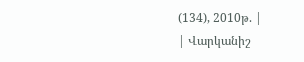(134), 2010թ. |
| Վարկանիշ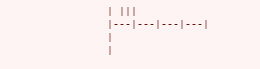| |||
|---|---|---|---|
|
|